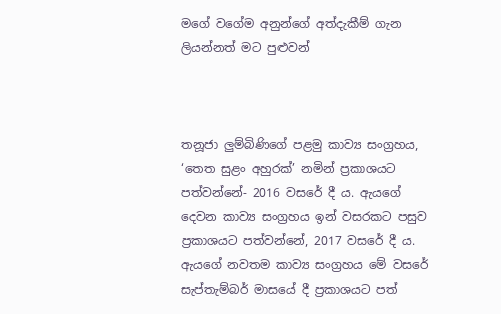මගේ වගේම අනුන්ගේ අත්දැකීම් ගැන ලියන්නත් මට පුළුවන්



තනූජා ලු‍ම්බිණිගේ පළමු කාව්‍ය සංග්‍රහය, ‘තෙත සුළං අහුරක්’ නමින් ප්‍රකාශයට පත්වන්නේ- 2016 වසරේ දී ය. ඇයගේ දෙවන කාව්‍ය සංග්‍රහය ඉන් වසරකට පසුව ප්‍රකාශයට පත්වන්නේ, 2017 වසරේ දී ය. ඇයගේ නවතම කාව්‍ය සංග්‍රහය මේ වසරේ සැප්තැම්බර් මාසයේ දී ප්‍රකාශයට පත්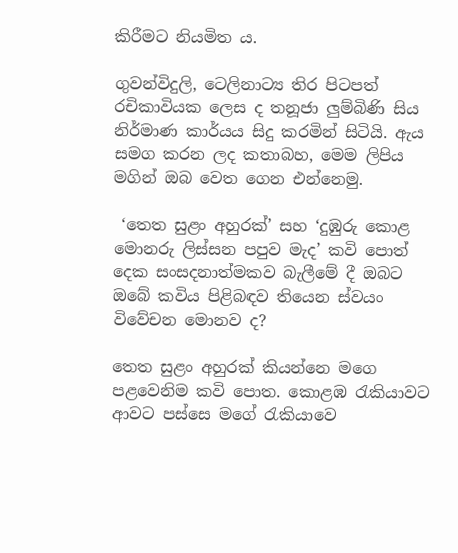කිරීමට නියමිත ය.

ගුවන්විදුලි, ටෙලිනාට්‍ය තිර පිටපත් රචිකාවියක ලෙස ද තනූජා ලු‍ම්බිණි සිය නිර්මාණ කාර්යය සිදු කරමින් සිටියි. ඇය සමග කරන ලද කතාබහ, මෙම ලිපිය මගින් ඔබ වෙත ගෙන එන්නෙමු.

 ‘තෙත සුළං අහුරක්’ සහ ‘දුඹුරු කොළ මොනරු ලිස්සන පපුව මැද’ කවි පොත් දෙක සංසදනාත්මකව බැලීමේ දී ඔබට ඔබේ කවිය පිළිබඳව තියෙන ස්වයං විවේචන මොනව ද?

තෙත සුළං අහුරක් කියන්නෙ මගෙ පළවෙනිම කවි පොත. කොළඹ රැකියාවට ආවට පස්සෙ මගේ රැකියාවෙ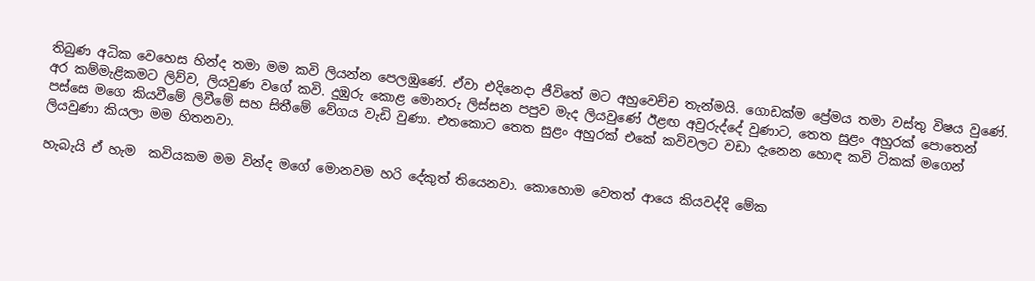තිබුණ අධික වෙහෙස හින්ද තමා මම කවි ලියන්න පෙලඹුණේ. ඒවා එදිනෙදා ජීවිතේ මට අහුවෙච්ච තැන්මයි. ගොඩක්ම ප්‍රේමය තමා වස්තු විෂය වුණේ. අර කම්මැළිකමට ලිව්ව, ලියවුණ වගේ කවි. දුඹුරු කොළ මොනරු ලිස්සන පපුව මැද ලියවුණේ ඊළඟ අවුරුද්දේ වුණාට, තෙත සුළං අහුරක් පොතෙන් පස්සෙ මගෙ කියවීමේ ලිවීමේ සහ සිතීමේ වේගය වැඩි වුණා. එතකොට තෙත සුළං අහුරක් එකේ කවිවලට වඩා දැනෙන හොඳ කවි ටිකක් මගෙන් ලියවුණා කියලා මම හිතනවා.

හැබැයි ඒ හැම  කවියකම මම වින්ද මගේ මොනවම හරි දේකුත් තියෙනවා. කොහොම වෙතත් ආයෙ කියවද්දි මේක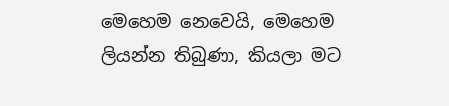මෙහෙම නෙවෙයි, මෙහෙම ලියන්න තිබුණා, කියලා මට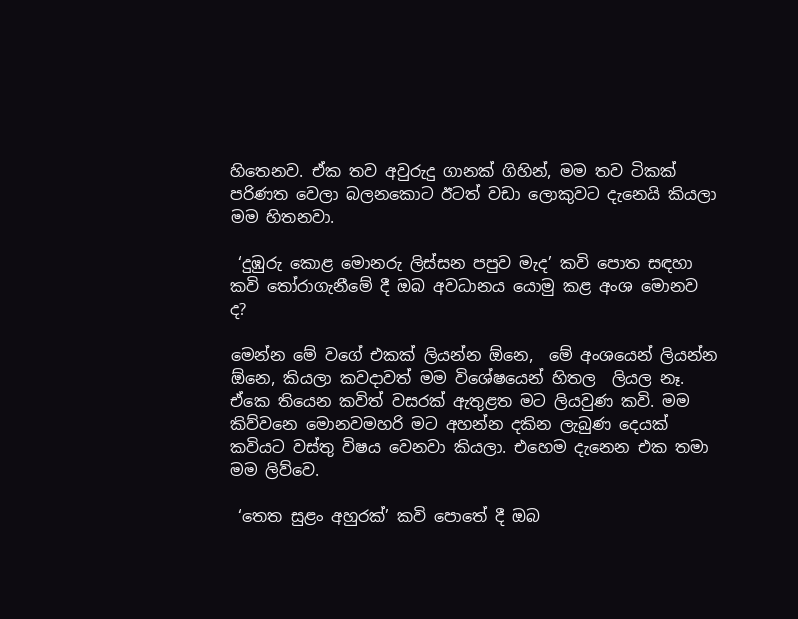හිතෙනව. ඒක තව අවුරුදු ගානක් ගිහින්, මම තව ටිකක් පරිණත වෙලා බලනකොට ඊටත් වඩා ලොකුවට දැනෙයි කියලා මම හිතනවා.

 ‘දුඹුරු කොළ මොනරු ලිස්සන පපුව මැද’ කවි පොත සඳහා කවි තෝරාගැනීමේ දී ඔබ අවධානය යොමු කළ අංශ මොනව ද?

මෙන්න මේ වගේ එකක් ලියන්න ඕනෙ,  මේ අංශයෙන් ලියන්න ඕනෙ, කියලා කවදාවත් මම විශේෂයෙන් හිතල  ලියල නෑ. ඒකෙ තියෙන කවිත් වසරක් ඇතුළත මට ලියවුණ කවි. මම කිව්වනෙ මොනවමහරි මට අහන්න දකින ලැබුණ දෙයක් කවියට වස්තු විෂය වෙනවා කියලා. එහෙම දැනෙන එක තමා මම ලිව්වෙ.

 ‘තෙත සුළං අහුරක්’ කවි පොතේ දී ඔබ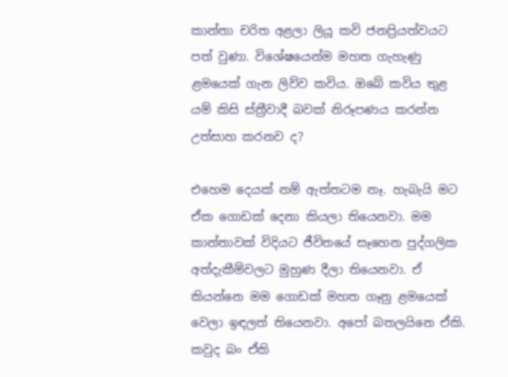කාන්තා චරිත අළලා ලියූ කවි ජනප්‍රියත්වයට පත් වුණා. විශේෂයෙන්ම මහත ගැහැණු ළමයෙක් ගැන ලිව්ව කවිය. ඔබේ කවිය තුළ යම් කිසි ස්ත්‍රීවාදී බවක් නිරූපණය කරන්න උත්සාහ කරනව ද?

එහෙම දෙයක් නම් ඇත්තටම නෑ. හැබැයි මට ඒක ගොඩක් දෙනා කියලා තියෙනවා. මම කාන්තාවක් විදියට ජීවිතයේ සෑහෙන පුද්ගලික  අත්දැකීම්වලට මුහුණ දීලා තියෙනවා. ඒ කියන්නෙ මම ගොඩක් මහත ගෑනු ළමයෙක් වෙලා ඉඳලත් තියෙනවා. අපෝ බතලයිනෙ ඒකි. කවුද බං ඒකි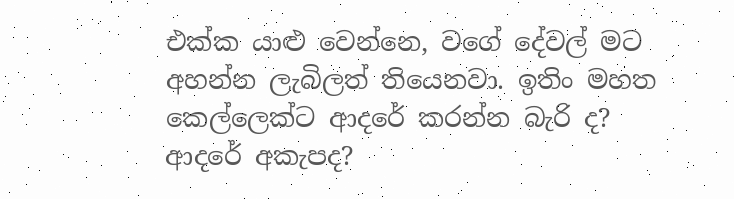එක්ක යාළු‍ වෙන්නෙ, වගේ දේවල් මට අහන්න ලැබිලත් තියෙනවා. ඉතිං මහත කෙල්ලෙක්ට ආදරේ කරන්න බැරි ද? ආදරේ අකැපද?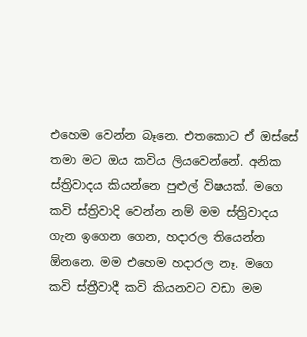එහෙම වෙන්න බෑනෙ. එතකොට ඒ ඔස්සේ තමා මට ඔය කවිය ලියවෙන්නේ. අනික ස්ත්‍රිවාදය කියන්නෙ පුළුල් විෂයක්. මගෙ කවි ස්ත්‍රිවාදි වෙන්න නම් මම ස්ත්‍රිවාදය ගැන ඉගෙන ගෙන, හදාරල තියෙන්න ඕනනෙ. මම එහෙම හදාරල නෑ. මගෙ කවි ස්ත්‍රීවාදී කවි කියනවට වඩා මම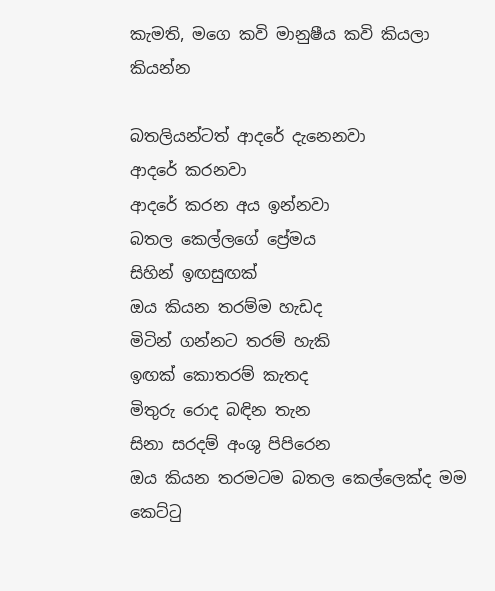කැමති, මගෙ කවි මානුෂීය කවි කියලා කියන්න

බතලියන්ටත් ආදරේ දැනෙනවා
ආදරේ කරනවා
ආදරේ කරන අය ඉන්නවා
බතල කෙල්ලගේ ප්‍රේමය
සිහින් ඉඟසුඟක්
ඔය කියන තරම්ම හැඩද
මිටින් ගන්නට තරම් හැකි
ඉඟක් කොතරම් කැතද
මිතුරු රොද බඳින තැන
සිනා සරදම් අංශු පිපිරෙන
ඔය කියන තරමටම බතල කෙල්ලෙක්ද මම
කෙට්ටු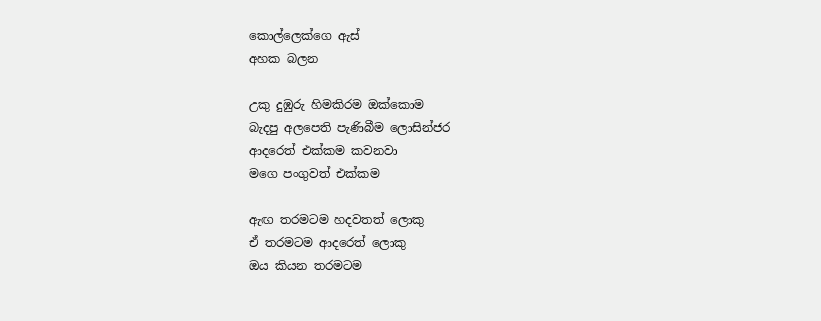කොල්ලෙක්ගෙ ඇස්
අහක බලන

උකු දුඹුරු හිමකිරම ඔක්කොම
බැදපු අලපෙති පැණිබීම ලොසින්ජර
ආදරෙත් එක්කම කවනවා
මගෙ පංගුවත් එක්කම

ඇඟ තරමටම හදවතත් ලොකු
ඒ තරමටම ආදරෙත් ලොකු
ඔය කියන තරමටම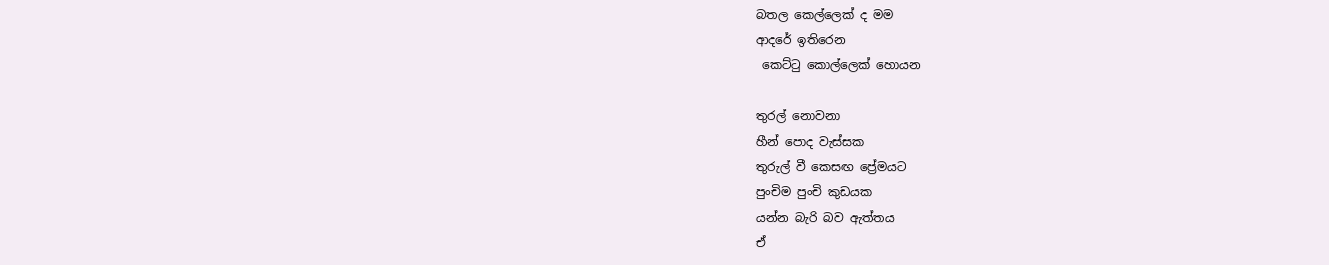බතල කෙල්ලෙක් ද මම
ආදරේ ඉතිරෙන
 කෙට්ටු කොල්ලෙක් හොයන

තුරල් නොවනා
හීන් පොද වැස්සක
තුරුල් වී කෙසඟ ප්‍රේමයට
පුංචිම පුංචි කුඩයක
යන්න බැරි බව ඇත්තය
ඒ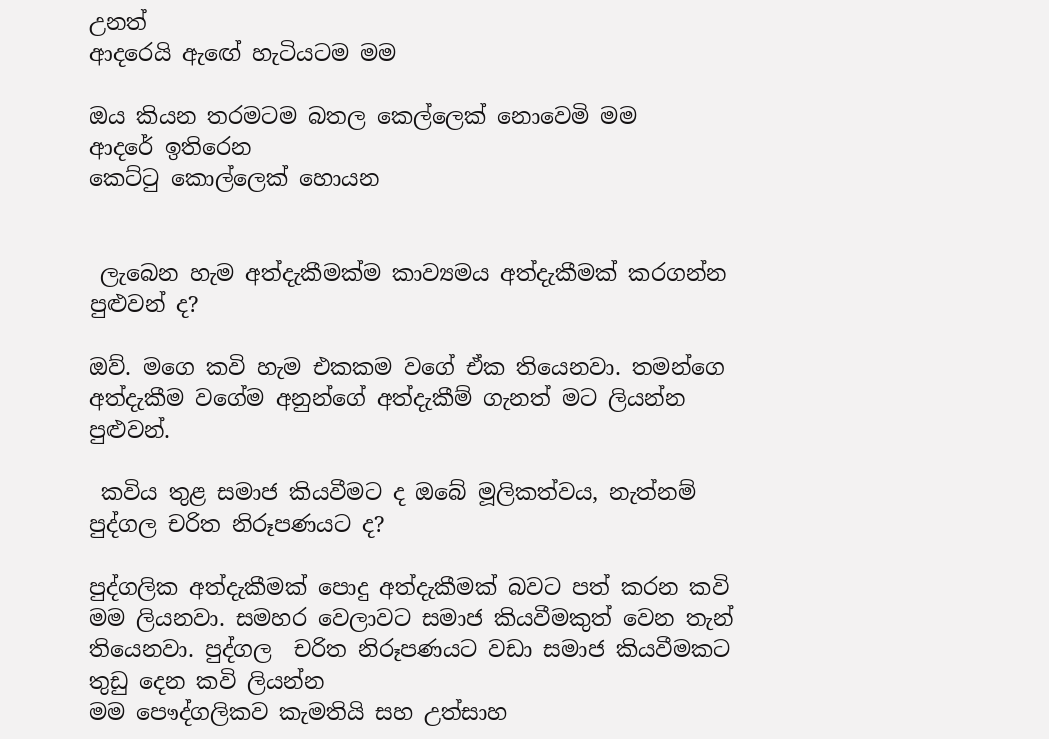උනත්
ආදරෙයි ඇඟේ හැටියටම මම

ඔය කියන තරමටම බතල කෙල්ලෙක් නොවෙමි මම
ආදරේ ඉතිරෙන
කෙට්ටු කොල්ලෙක් හොයන


 ලැබෙන හැම අත්දැකීමක්ම කාව්‍යමය අත්දැකීමක් කරගන්න පුළුවන් ද?

ඔව්. මගෙ කවි හැම එකකම වගේ ඒක තියෙනවා. තමන්ගෙ අත්දැකීම වගේම අනුන්ගේ අත්දැකීම් ගැනත් මට ලියන්න පුළුවන්.

 කවිය තුළ සමාජ කියවීමට ද ඔබේ මූලිකත්වය, නැත්නම් පුද්ගල චරිත නිරූපණයට ද?

පුද්ගලික අත්දැකීමක් පොදු අත්දැකීමක් බවට පත් කරන කවි මම ලියනවා. සමහර වෙලාවට සමාජ කියවීමකුත් වෙන තැන් තියෙනවා. පුද්ගල  චරිත නිරූපණයට වඩා සමාජ කියවීමකට තුඩු දෙන කවි ලියන්න
මම පෞද්ගලිකව කැමතියි සහ උත්සාහ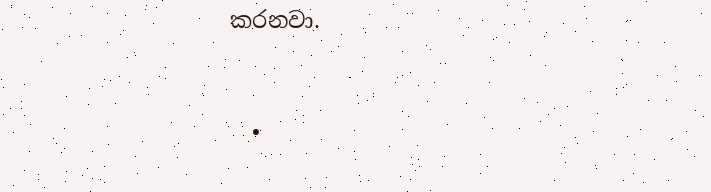කරනවා.


  •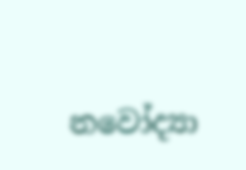නවෝද්‍යා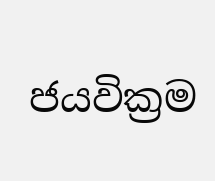ජයවික්‍රම